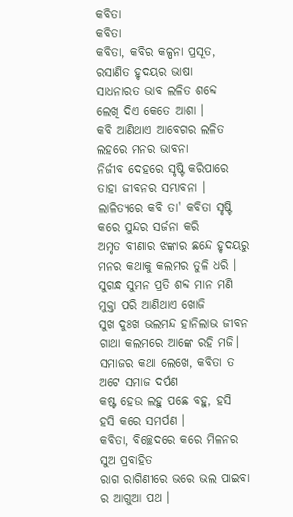କବିତା
କବିତା
କବିତା, କବିର କଳ୍ପନା ପ୍ରସୂତ,
ରସାଣିତ ହୃଦୟର ଭାଷା
ସାଧନାରତ ଭାବ ଲଳିତ ଶବ୍ଦେ
ଲେଖି ଦିଏ କେତେ ଆଶା ।
କବି ଆଣିଥାଏ ଆବେଗର ଲଳିତ
ଲହରେ ମନର ଭାବନା
ନିର୍ଜୀବ ଦେହରେ ସୃଷ୍ଟି କରିପାରେ
ତାହା ଜୀବନର ସମ୍ଭାବନା ।
ଲାଳିତ୍ୟରେ କବି ତା' କବିତା ସୃଷ୍ଟି
କରେ ସୁନ୍ଦର ସର୍ଜନା କରି
ଅମୃତ ବୀଣାର ଝଙ୍କାର ଛନ୍ଦେ ହୃଦୟରୁ
ମନର କଥାକୁ କଲମର ତୁଳି ଧରି ।
ସୁଗନ୍ଧ ସୁମନ ପ୍ରତି ଶବ୍ଦ ମାନ ମଣି
ମୁକ୍ତା ପରି ଆଣିଥାଏ ଖୋଜି
ସୁଖ ଦୁଃଖ ଭଲମନ୍ଦ ହାନିଲାଭ ଜୀବନ
ଗାଥା କଲମରେ ଆଙ୍କେ ରହି ମଜି।
ସମାଜର କଥା ଲେଖେ, କବିତା ତ
ଅଟେ ସମାଜ ଦର୍ପଣ
କଷ୍ଟ ହେଉ ଲହୁ ପଛେ ବହୁ, ହସି
ହସି କରେ ସମର୍ପଣ ।
କବିତା, ବିଚ୍ଛେଦରେ କରେ ମିଳନର
ସୁଅ ପ୍ରବାହିତ
ରାଗ ରାଗିଣୀରେ ଭରେ ଭଲ ପାଇବା
ର ଆଗୁଆ ପଥ ।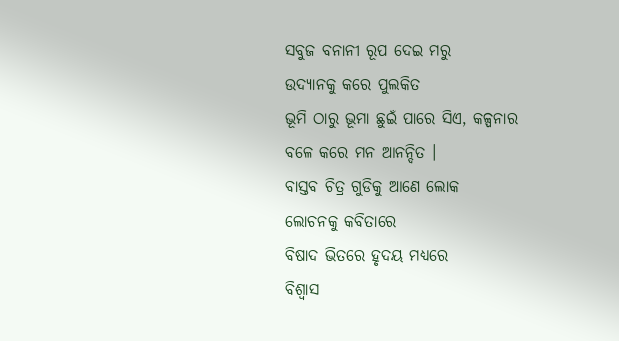ସବୁଜ ବନାନୀ ରୂପ ଦେଇ ମରୁ
ଉଦ୍ୟାନକୁ କରେ ପୁଲକିତ
ଭୂମି ଠାରୁ ଭୂମା ଛୁଇଁ ପାରେ ସିଏ, କଳ୍ପନାର
ବଳେ କରେ ମନ ଆନନ୍ଦିତ ।
ବାସ୍ତବ ଚିତ୍ର ଗୁଡିକୁ ଆଣେ ଲୋକ
ଲୋଚନକୁ କବିତାରେ
ବିଷାଦ ଭିତରେ ହୃଦୟ ମଧ୍ୟରେ
ବିଶ୍ୱାସ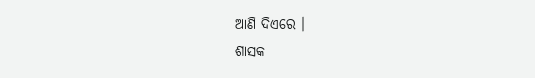ଆଣି ଦିଏରେ ।
ଶାସକ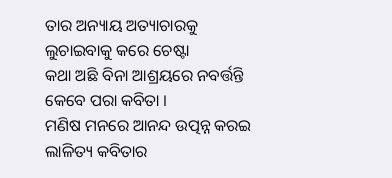ତାର ଅନ୍ୟାୟ ଅତ୍ୟାଚାରକୁ
ଲୁଚାଇବାକୁ କରେ ଚେଷ୍ଟା
କଥା ଅଛି ବିନା ଆଶ୍ରୟରେ ନବର୍ତ୍ତନ୍ତି
କେବେ ପରା କବିତା ।
ମଣିଷ ମନରେ ଆନନ୍ଦ ଉତ୍ପନ୍ନ କରଇ
ଲାଳିତ୍ୟ କବିତାର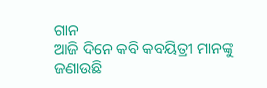ଗାନ
ଆଜି ଦିନେ କବି କବୟିତ୍ରୀ ମାନଙ୍କୁ
ଜଣାଉଛି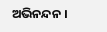ଅଭିନନ୍ଦନ ।